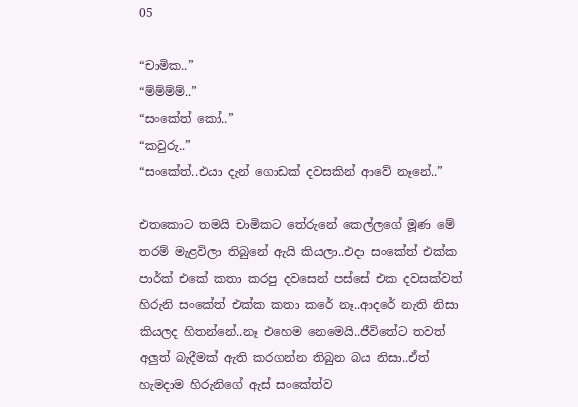05

“චාමික..”
“ම්ම්ම්ම්..”
“සංකේත් කෝ..”
“කවුරු..”
“සංකේත්..එයා දැන් ගොඩක් දවසකින් ආවේ නෑනේ..”

එතකොට තමයි චාමිකට තේරුනේ කෙල්ලගේ මූණ මේ තරම් මැළවිලා තිබුනේ ඇයි කියලා..එදා සංකේත් එක්ක පාර්ක් එකේ කතා කරපු දවසෙන් පස්සේ එක දවසක්වත් හිරුනි සංකේත් එක්ක කතා කරේ නෑ..ආදරේ නැති නිසා කියලද හිතන්නේ..නෑ එහෙම නෙමෙයි..ජීවිතේට තවත් අලුත් බැදීමක් ඇති කරගන්න තිබුන බය නිසා..ඒත් හැමදාම හිරුනිගේ ඇස් සංකේත්ව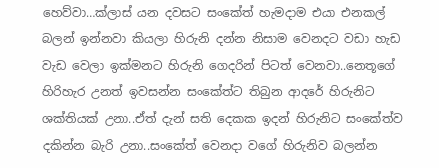හෙව්වා…ක්ලාස් යන දවසට සංකේත් හැමදාම එයා එනකල් බලන් ඉන්නවා කියලා හිරුනි දන්න නිසාම වෙනදට වඩා හැඩ වැඩ වෙලා ඉක්මනට හිරුනි ගෙදරින් පිටත් වෙනවා..නෙතූගේ හිරිහැර උනත් ඉවසන්න සංකේත්ට තිබුන ආදරේ හිරුනිට ශක්තියක් උනා..ඒත් දැන් සති දෙකක ඉදන් හිරුනිට සංකේත්ව දකින්න බැරි උනා..සංකේත් වෙනදා වගේ හිරුනිව බලන්න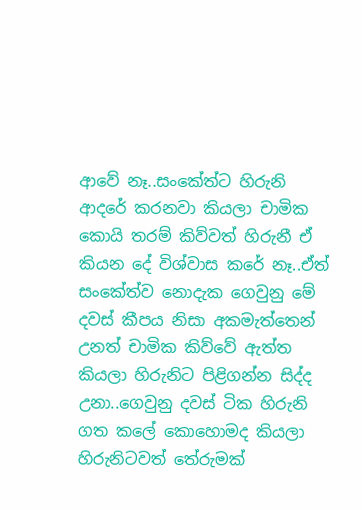ආවේ නෑ..සංකේත්ට හිරුනි ආදරේ කරනවා කියලා චාමික කොයි තරම් කිව්වත් හිරුනී ඒ කියන දේ විශ්වාස කරේ නෑ..ඒත් සංකේත්ව නොදැක ගෙවුනු මේ දවස් කීපය නිසා අකමැත්තෙන් උනත් චාමික කිව්වේ ඇත්ත කියලා හිරුනිට පිළිගන්න සිද්ද උනා..ගෙවුනු දවස් ටික හිරුනි ගත කලේ කොහොමද කියලා හිරුනිටවත් තේරුමක්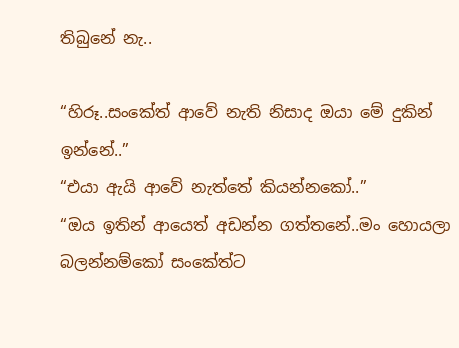තිබුනේ නැ..

“හිරූ..සංකේත් ආවේ නැති නිසාද ඔයා මේ දුකින් ඉන්නේ..”
“එයා ඇයි ආවේ නැත්තේ කියන්නකෝ..”
“ඔය ඉතින් ආයෙත් අඩන්න ගත්තනේ..මං හොයලා බලන්නම්කෝ සංකේත්ට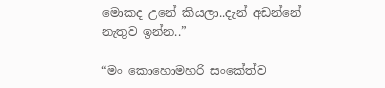මොකද උනේ කියලා..දැන් අඩන්නේ නැතුව ඉන්න..”

“මං කොහොමහරි සංකේත්ව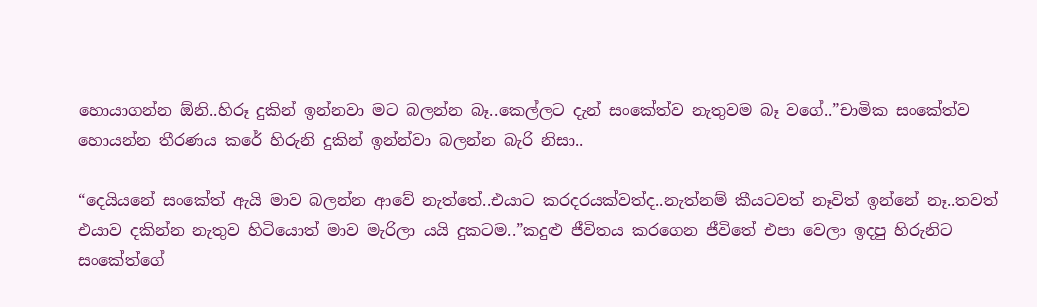හොයාගන්න ඕනි..හිරූ දුකින් ඉන්නවා මට බලන්න බෑ..කෙල්ලට දැන් සංකේත්ව නැතුවම බෑ වගේ..”චාමික සංකේත්ව හොයන්න තීරණය කරේ හිරුනි දුකින් ඉන්න්වා බලන්න බැරි නිසා..

“දෙයියනේ සංකේත් ඇයි මාව බලන්න ආවේ නැත්තේ..එයාට කරදරයක්වත්ද..නැත්නම් කීයටවත් නෑවිත් ඉන්නේ නෑ..තවත් එයාව දකින්න නැතුව හිටියොත් මාව මැරිලා යයි දුකටම..”කදුළු ජීවිතය කරගෙන ජීවිතේ එපා වෙලා ඉදපු හිරුනිට සංකේත්ගේ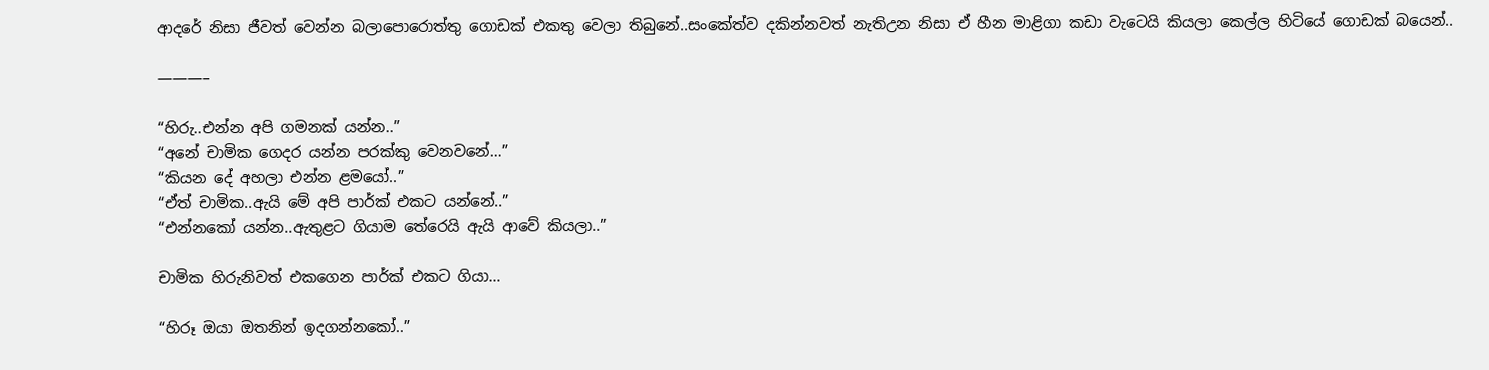ආදරේ නිසා ජීවත් වෙන්න බලාපොරොත්තු ගොඩක් එකතු වෙලා තිබුනේ..සංකේත්ව දකින්නවත් නැතිඋන නිසා ඒ හීන මාළිගා කඩා වැටෙයි කියලා කෙල්ල හිටියේ ගොඩක් බයෙන්..

———–

“හිරු..එන්න අපි ගමනක් යන්න..”
“අනේ චාමික ගෙදර යන්න පරක්කු වෙනවනේ…”
“කියන දේ අහලා එන්න ළමයෝ..”
“ඒත් චාමික..ඇයි මේ අපි පාර්ක් එකට යන්නේ..”
“එන්නකෝ යන්න..ඇතුළට ගියාම තේරෙයි ඇයි ආවේ කියලා..”

චාමික හිරුනිවත් එකගෙන පාර්ක් එකට ගියා…

“හිරූ ඔයා ඔතනින් ඉදගන්නකෝ..”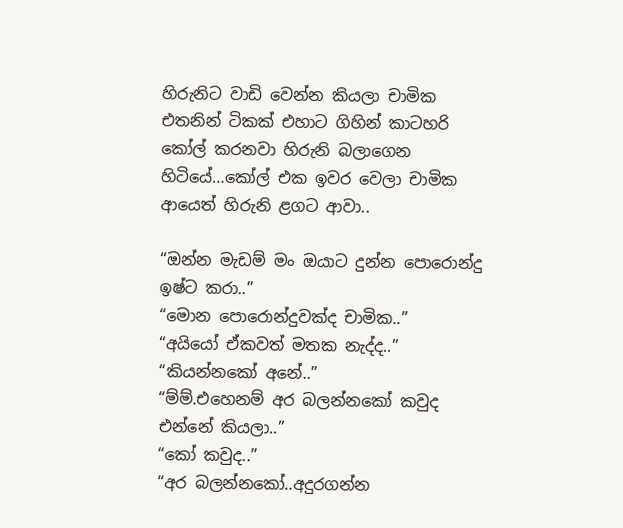හිරුනිට වාඩි වෙන්න කියලා චාමික එතනින් ටිකක් එහාට ගිහින් කාටහරි කෝල් කරනවා හිරුනි බලාගෙන හිටියේ…කෝල් එක ඉවර වෙලා චාමික ආයෙත් හිරුනි ළගට ආවා..

“ඔන්න මැඩම් මං ඔයාට දුන්න පොරොන්දු ඉෂ්ට කරා..”
“මොන පොරොන්දුවක්ද චාමික..”
“අයියෝ ඒකවත් මතක නැද්ද..”
“කියන්නකෝ අනේ..”
“ම්ම්.එහෙනම් අර බලන්නකෝ කවුද එන්නේ කියලා..”
“කෝ කවුද..”
“අර බලන්නකෝ..අදුරගන්න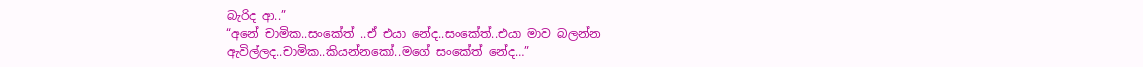බැරිද ආ..”
“අනේ චාමික..සංකේත් ..ඒ එයා නේද..සංකේත්..එයා මාව බලන්න ඇවිල්ලද..චාමික..කියන්නකෝ..මගේ සංකේත් නේද…”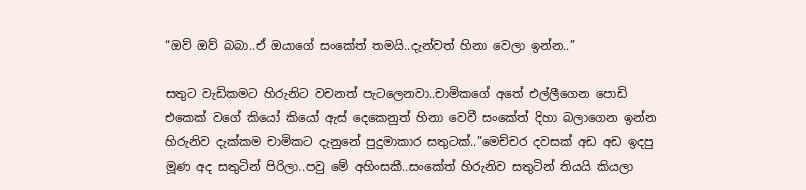“ඔව් ඔව් බබා..ඒ ඔයාගේ සංකේත් තමයි..දැන්වත් හිනා වෙලා ඉන්න..”

සතුට වැඩිකමට හිරුනිට වචනත් පැටලෙනවා..චාමිකගේ අතේ එල්ලීගෙන පොඩි එකෙක් වගේ කියෝ කියෝ ඇස් දෙකෙනුත් හිනා වෙවී සංකේත් දිහා බලාගෙන ඉන්න හිරුනිව දැක්කම චාමිකට දැනුනේ පුදුමාකාර සතුටක්..”මෙච්චර දවසක් අඩ අඩ ඉදපු මූණ අද සතුටින් පිරිලා..පවු මේ අහිංසකී..සංකේත් හිරුනිව සතුටින් තියයි කියලා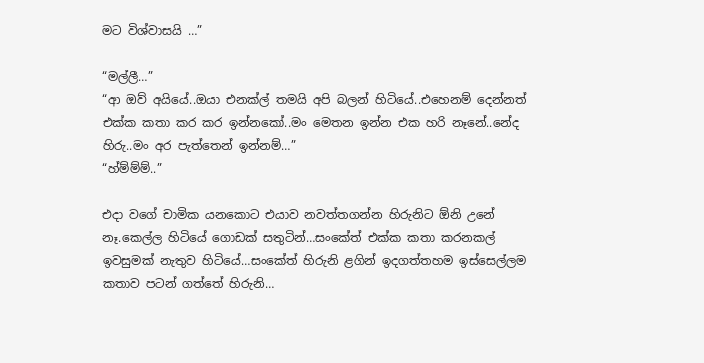මට විශ්වාසයි …”

“මල්ලී…”
“ආ ඔව් අයියේ..ඔයා එනක්ල් තමයි අපි බලන් හිටියේ..එහෙනම් දෙන්නත් එක්ක කතා කර කර ඉන්නකෝ..මං මෙතන ඉන්න එක හරි නෑනේ..නේද හිරු..මං අර පැත්තෙන් ඉන්නම්…”
“හ්ම්ම්ම්..”

එදා වගේ චාමික යනකොට එයාව නවත්තගන්න හිරුනිට ඕනි උනේ නෑ.කෙල්ල හිටියේ ගොඩක් සතුටින්…සංකේත් එක්ක කතා කරනකල් ඉවසුමක් නැතුව හිටියේ…සංකේත් හිරුනි ළගින් ඉදගත්තහම ඉස්සෙල්ලම කතාව පටන් ගත්තේ හිරුනි…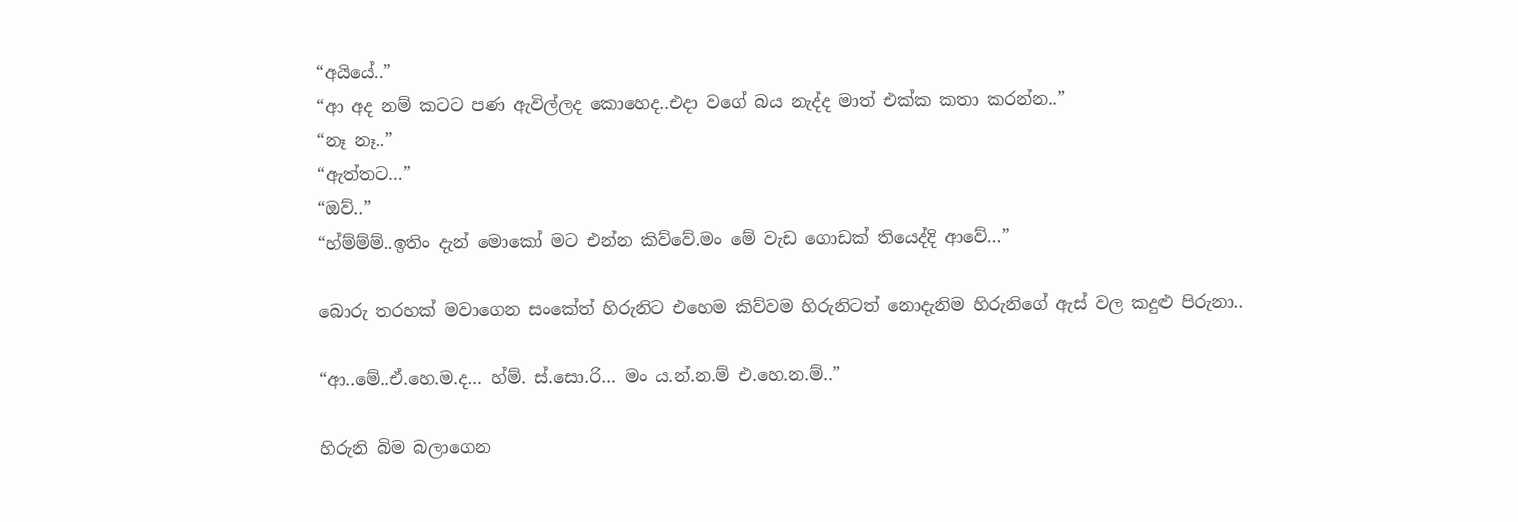“අයියේ..”
“ආ අද නම් කටට පණ ඇවිල්ලද කොහෙද..එදා වගේ බය නැද්ද මාත් එක්ක කතා කරන්න..”
“නෑ නෑ..”
“ඇත්තට…”
“ඔව්..”
“හ්ම්ම්ම්..ඉතිං දැන් මොකෝ මට එන්න කිව්වේ.මං මේ වැඩ ගොඩක් තියෙද්දි ආවේ…”

බොරු තරහක් මවාගෙන සංකේත් හිරුනිට එහෙම කිව්වම හිරුනිටත් නොදැනිම හිරුනිගේ ඇස් වල කදුළු පිරුනා..

“ආ..මේ..ඒ.හෙ.ම.ද… හ්ම්. ස්.සො.රි… මං ය.න්.න.ම් එ.හෙ.න.ම්..”

හිරුනි බිම බලාගෙන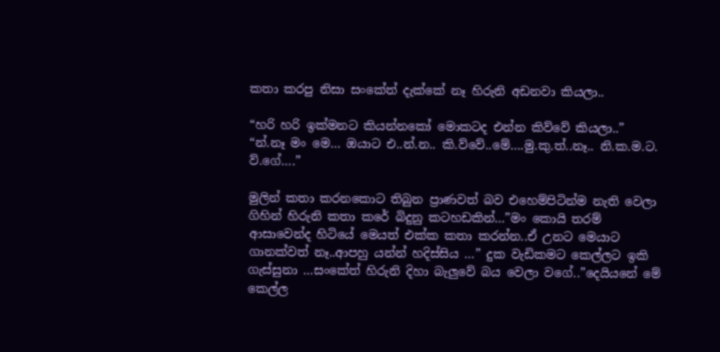කතා කරපු නිසා සංකේත් දැක්කේ නෑ හිරුනි අඩනවා කියලා..

“හරි හරි ඉක්මනට කියන්නකෝ මොකටද එන්න කිව්වේ කියලා..”
“න්.නෑ මං මෙ… ඔයාට එ..න්.න.. කි.ව්වේ..මේ….මු.කු.ත්..නෑ.. නි.ක.ම.ට. ව්.ගේ….”

මුලින් කතා කරනකොට තිබුන ප්‍රාණවත් බව එහෙම්පිටින්ම නැති වෙලා ගිහින් හිරුනි කතා කරේ බිදුනු කටහඩකින්…”මං කොයි තරම් ආසාවෙන්ද හිටියේ මෙයත් එක්ක කතා කරන්න..ඒ උනට මෙයාට ගානක්වත් නෑ..ආපහු යන්න් හදිස්සිය …” දුක වැඩිකමට කෙල්ලට ඉකි ගැස්සුනා …සංකේත් හිරුනි දිහා බැලුවේ බය වෙලා වගේ..”දෙයියනේ මේ කෙල්ල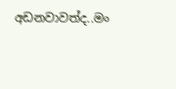අඩනවාවත්ද..මං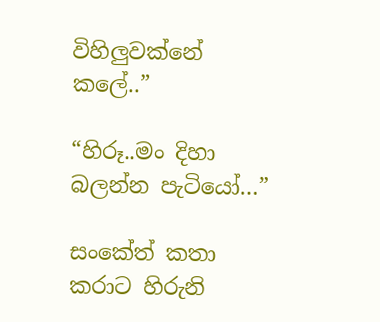විහිලුවක්නේ කලේ..”

“හිරූ..මං දිහා බලන්න පැටියෝ…”

සංකේත් කතා කරාට හිරුනි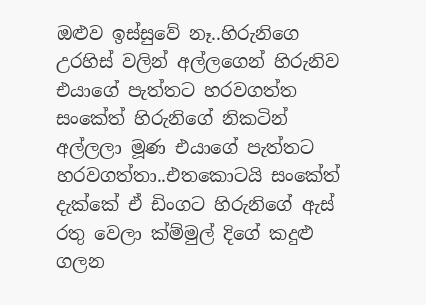ඔළුව ඉස්සුවේ නෑ..හිරුනිගෙ උරහිස් වලින් අල්ලගෙන් හිරුනිව එයාගේ පැත්තට හරවගත්ත සංකේත් හිරුනිගේ නිකටින් අල්ලලා මූණ එයාගේ පැත්තට හරවගත්තා..එතකොටයි සංකේත් දැක්කේ ඒ ඩිංගට හිරුනිගේ ඇස් රතු වෙලා ක්ම්මුල් දිගේ කදුළු ගලන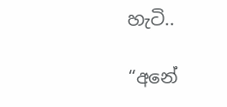හැටි..

“අනේ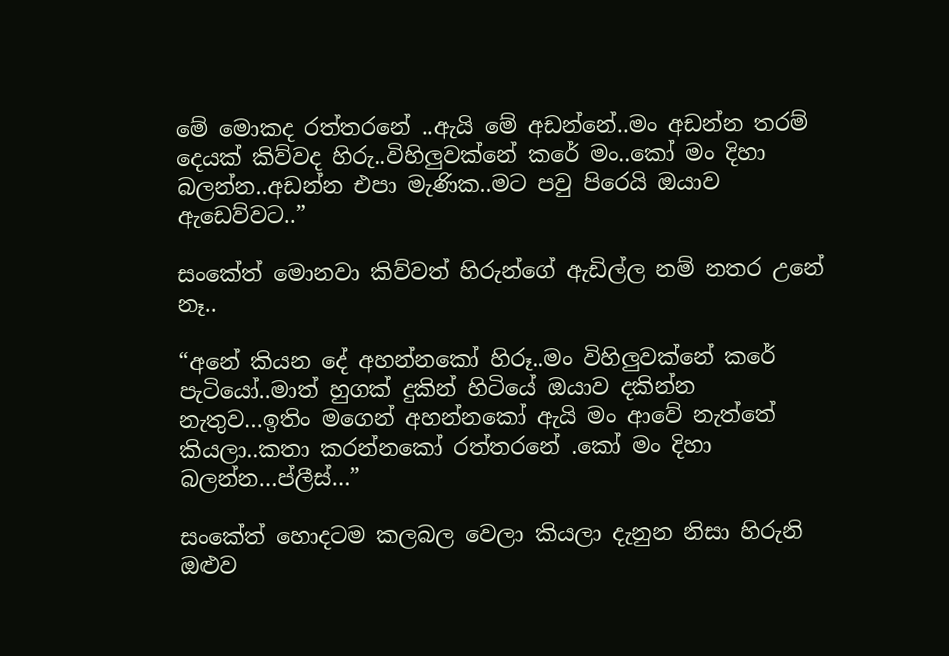මේ මොකද රත්තරනේ ..ඇයි මේ අඩන්නේ..මං අඩන්න තරම් දෙයක් කිව්වද හිරු..විහිලුවක්නේ කරේ මං..කෝ මං දිහා බලන්න..අඩන්න එපා මැණික..මට පවු පිරෙයි ඔයාව ඇඩෙව්වට..”

සංකේත් මොනවා කිව්වත් හිරුන්ගේ ඇඩිල්ල නම් නතර උනේ නෑ..

“අනේ කියන දේ අහන්නකෝ හිරූ..මං විහිලුවක්නේ කරේ පැටියෝ..මාත් හුගක් දුකින් හිටියේ ඔයාව දකින්න නැතුව…ඉතිං මගෙන් අහන්නකෝ ඇයි මං ආවේ නැත්තේ කියලා..කතා කරන්නකෝ රත්තරනේ .කෝ මං දිහා බලන්න…ප්ලීස්…”

සංකේත් හොදටම කලබල වෙලා කියලා දැනුන නිසා හිරුනි ඔළුව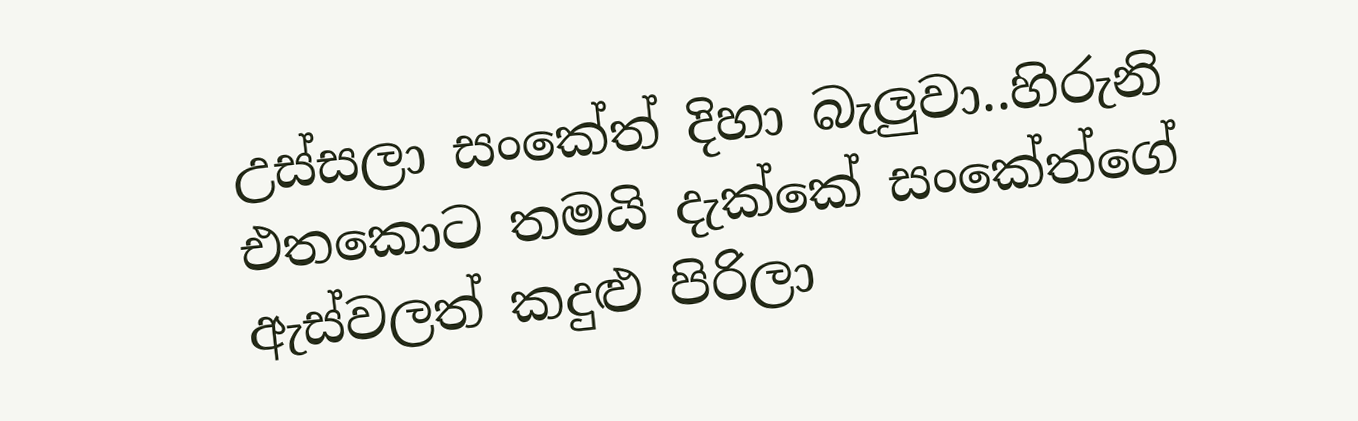උස්සලා සංකේත් දිහා බැලුවා..හිරුනි එතකොට තමයි දැක්කේ සංකේත්ගේ ඇස්වලත් කදුළු පිරිලා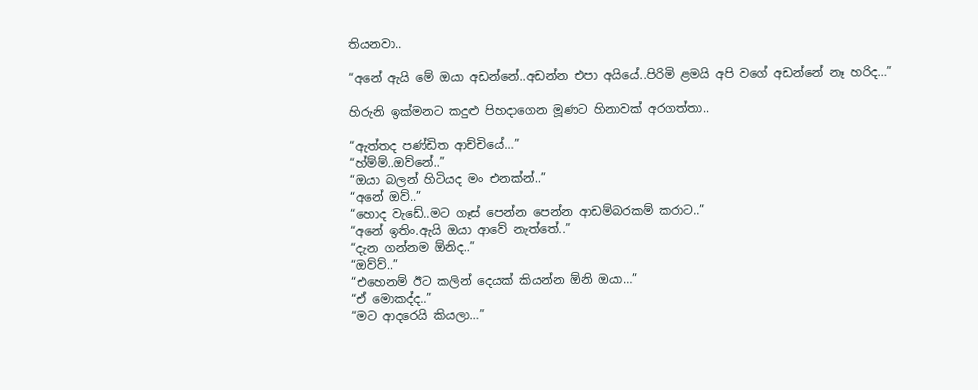තියනවා..

“අනේ ඇයි මේ ඔයා අඩන්නේ..අඩන්න එපා අයියේ..පිරිමි ළමයි අපි වගේ අඩන්නේ නෑ හරිද…”

හිරුනි ඉක්මනට කදුළු පිහදාගෙන මූණට හිනාවක් අරගත්තා..

“ඇත්තද පණ්ඩිත ආච්චියේ…”
“හ්ම්ම්..ඔව්නේ..”
“ඔයා බලන් හිටියද මං එනක්න්..”
“අනේ ඔව්..”
“හොද වැඩේ..මට ගෑස් පෙන්න පෙන්න ආඩම්බරකම් කරාට..”
“අනේ ඉතිං.ඇයි ඔයා ආවේ නැත්තේ..”
“දැන ගන්නම ඕනිද..”
“ඔව්ව්..”
“එහෙනම් ඊට කලින් දෙයක් කියන්න ඕනි ඔයා…”
“ඒ මොකද්ද..”
“මට ආදරෙයි කියලා…”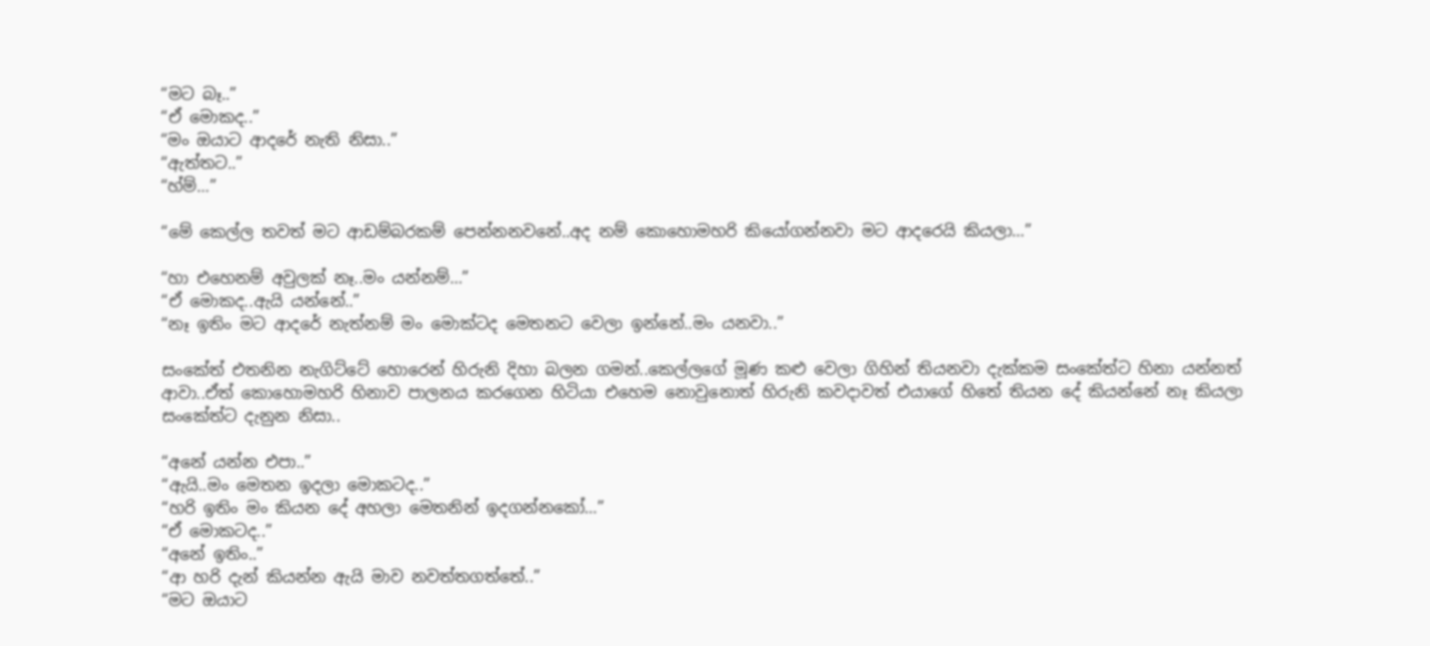“මට බෑ..”
“ඒ මොකද..”
“මං ඔයාට ආදරේ නැති නිසා..”
“ඇත්තට..”
“හ්ම්…”

“මේ කෙල්ල තවත් මට ආඩම්බරකම් පෙන්නනවනේ..අද නම් කොහොමහරි කියෝගන්නවා මට ආදරෙයි කියලා…”

“හා එහෙනම් අවුලක් නෑ..මං යන්නම්…”
“ඒ මොකද..ඇයි යන්නේ..”
“නෑ ඉතිං මට ආදරේ නැත්නම් මං මොක්ටද මෙතනට වෙලා ඉන්නේ..මං යනවා..”

සංකේත් එතනින නැගිට්ටේ හොරෙන් හිරුනි දිහා බලන ගමන්..කෙල්ලගේ මූණ කළු වෙලා ගිහින් තියනවා දැක්කම සංකේත්ට හිනා යන්නත් ආවා..ඒත් කොහොමහරි හිනාව පාලනය කරගෙන හිටි‍යා එහෙම නොවුනොත් හිරුනි කවදාවත් එයාගේ හිතේ තියන දේ කියන්නේ නෑ කියලා සංකේත්ට දැනුන නිසා..

“අනේ යන්න එපා..”
“ඇයි..මං මෙතන ඉදලා මොකටද..”
“හරි ඉතිං මං කියන දේ අහලා මෙතනින් ඉදගන්නකෝ…”
“ඒ මොකටද..”
“අනේ ඉතිං..”
“ආ හරි දැන් කියන්න ඇයි මාව නවත්තගත්තේ..”
“මට ඔයාට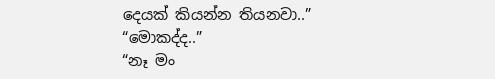දෙයක් කියන්න තියනවා..”
“මොකද්ද..”
“නෑ මං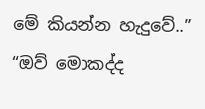මේ කියන්න හැදුවේ..”
“ඔව් මොකද්ද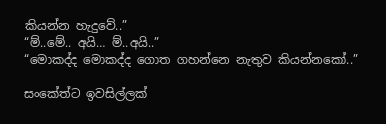කියන්න හැදුවේ..”
“ම්..මේ.. අයි… ම්..අයි..”
“මොකද්ද මොකද්ද ගොත ගහන්නෙ නැතුව කියන්නකෝ..”

සංකේත්ට ඉවසිල්ලක්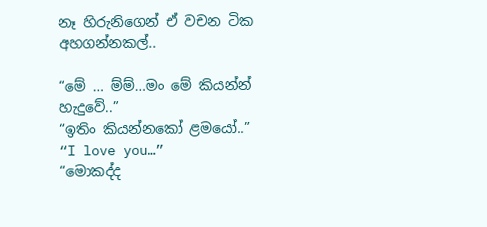නෑ හිරුනිගෙන් ඒ වචන ටික අහගන්නකල්..

“මේ … ම්ම්…මං මේ කියන්න් හැදුවේ..”
“ඉතිං කියන්නකෝ ළමයෝ..”
“I love you…”
“මොකද්ද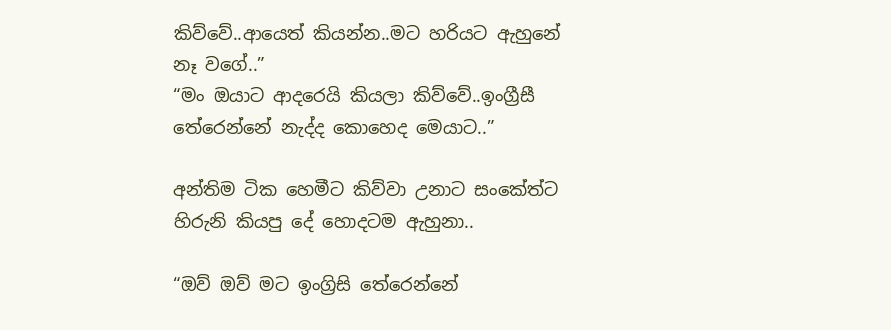කිව්වේ..ආයෙත් කියන්න..මට හරියට ඇහුනේ නෑ වගේ..”
“මං ඔයාට ආදරෙයි කියලා කිව්වේ..ඉංග්‍රීසී තේරෙන්නේ නැද්ද කොහෙද මෙයාට..”

අන්තිම ටික හෙමීට කිව්වා උනාට සංකේත්ට හිරුනි කියපු දේ හොදටම ඇහුනා..

“ඔව් ඔව් මට ඉංග්‍රිසි තේරෙන්නේ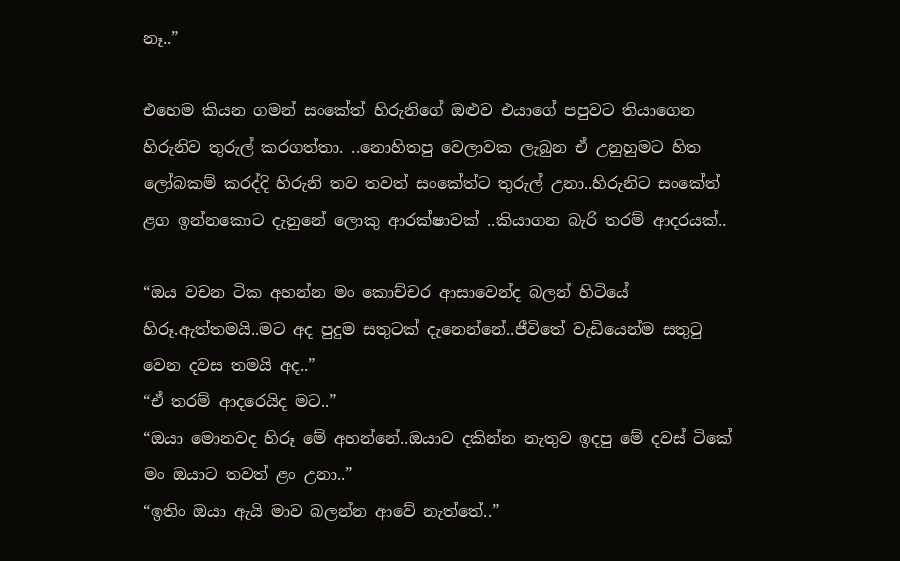නෑ..”

එහෙම කියන ගමන් සංකේත් හිරුනිගේ ඔළුව එයාගේ පපුවට තියාගෙන හිරුනිව තුරුල් කරගත්තා. ..නොහිතපු වෙලාවක ලැබුන ඒ උනුහුමට හිත ලෝබකම් කරද්දි හිරුනි තව තවත් සංකේත්ට තුරුල් උනා..හිරුනිට සංකේත් ළග ඉන්නකොට දැනුනේ ලොකු ආරක්ෂාවක් ..කියාගන බැරි තරම් ආදරයක්..

“ඔය වචන ටික අහන්න මං කොච්චර ආසාවෙන්ද බලන් හිටියේ හිරූ.ඇත්තමයි..මට අද පුදුම සතුටක් දැනෙන්නේ..ජීවිතේ වැඩියෙන්ම සතුටු වෙන දවස තමයි අද..”
“ඒ තරම් ආදරෙයිද මට..”
“ඔයා මොනවද හිරූ මේ අහන්නේ..ඔයාව දකින්න නැතුව ඉදපු මේ දවස් ටිකේ මං ඔයාට තවත් ළං උනා..”
“ඉතිං ඔයා ඇයි මාව බලන්න ආවේ නැත්තේ..”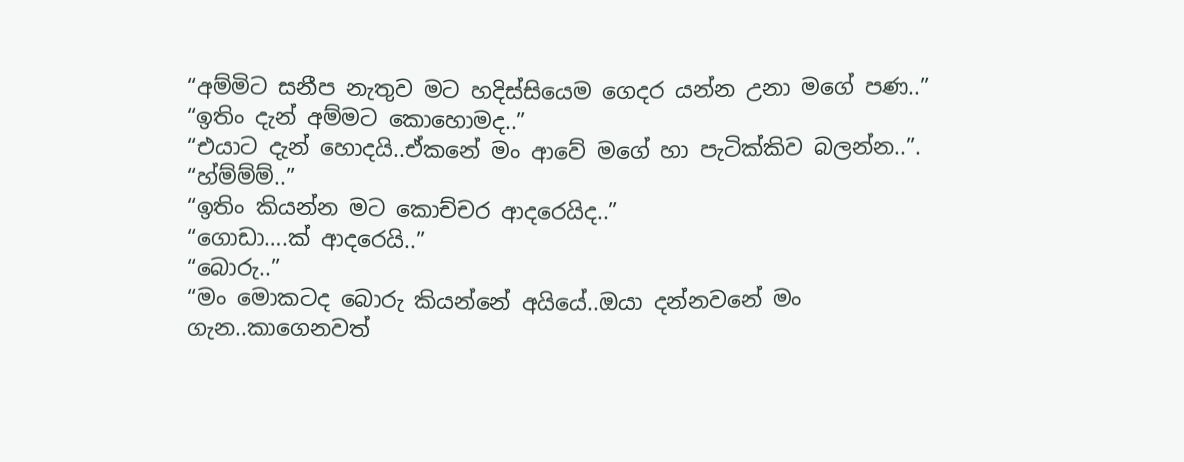“අම්මිට සනීප නැතුව මට හදිස්සියෙම ගෙදර යන්න උනා මගේ පණ..”
“ඉතිං දැන් අම්මට කොහොමද..”
“එයාට දැන් හොදයි..ඒකනේ මං ආවේ මගේ හා පැටික්කිව බලන්න..”.
“හ්ම්ම්ම්..”
“ඉතිං කියන්න මට කොච්චර ආදරෙයිද..”
“ගොඩා….ක් ආදරෙයි..”
“බොරු..”
“මං මොකටද බොරු කියන්නේ අයියේ..ඔයා දන්නවනේ මං ගැන..කාගෙනවත්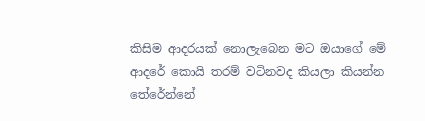කිසිම ආදරයක් නොලැබෙන මට ඔයාගේ මේ ආදරේ කොයි තරම් වටිනවද කියලා කියන්න තේරේන්නේ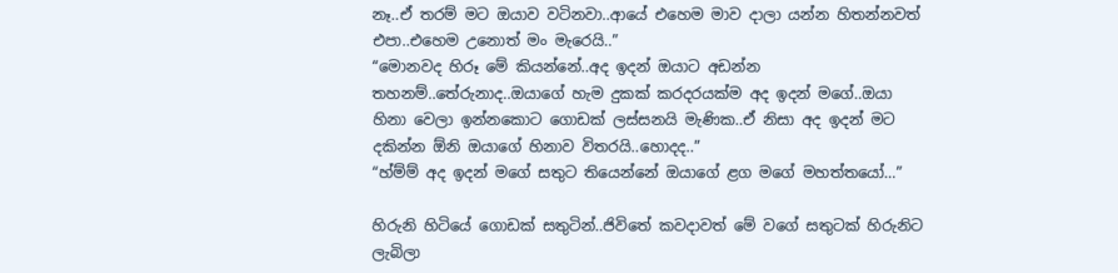නෑ..ඒ තරම් මට ඔයාව වටිනවා..ආයේ එහෙම මාව දාලා යන්න හිතන්නවත් එපා..එහෙම උනොත් මං මැරෙයි..”
“මොනවද හිරූ මේ කියන්නේ..අද ඉදන් ඔයාට අඩන්න තහනම්..තේරුනාද..ඔයාගේ හැම දුකක් කරදරයක්ම අද ඉදන් මගේ..ඔයා හිනා වෙලා ඉන්නකොට ගොඩක් ලස්සනයි මැණික..ඒ නිසා අද ඉදන් මට දකින්න ඕනි ඔයාගේ හිනාව විතරයි..හොදද..”
“හ්ම්ම් අද ඉදන් මගේ සතුට තියෙන්නේ ඔයාගේ ළග මගේ මහත්තයෝ…”

හිරුනි හිටියේ ගොඩක් සතුටින්..ජිවිතේ කවදාවත් මේ වගේ සතුටක් හිරුනිට ලැබිලා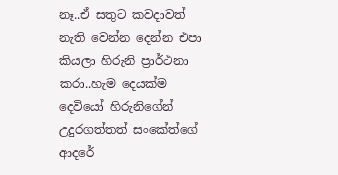නෑ..ඒ සතුට කවදාවත් නැති වෙන්න දෙන්න එපා කියලා හිරුනි ප්‍රාර්ථනා කරා..හැම දෙයක්ම දෙවියෝ හිරුනිගේන් උදුරගත්තත් සංකේත්ගේ ආදරේ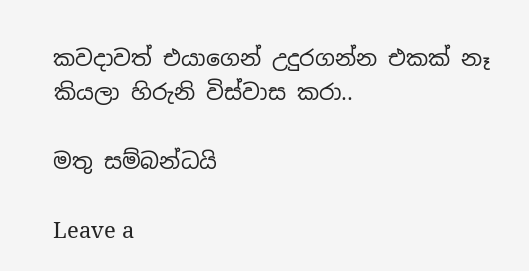කවදාවත් එයාගෙන් උදුරගන්න එකක් නෑ කියලා හිරුනි විස්වාස කරා..

මතු සම්බන්ධයි

Leave a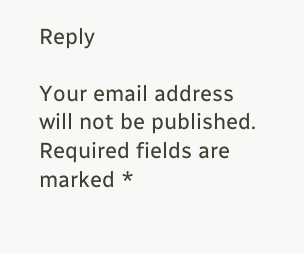Reply

Your email address will not be published. Required fields are marked *